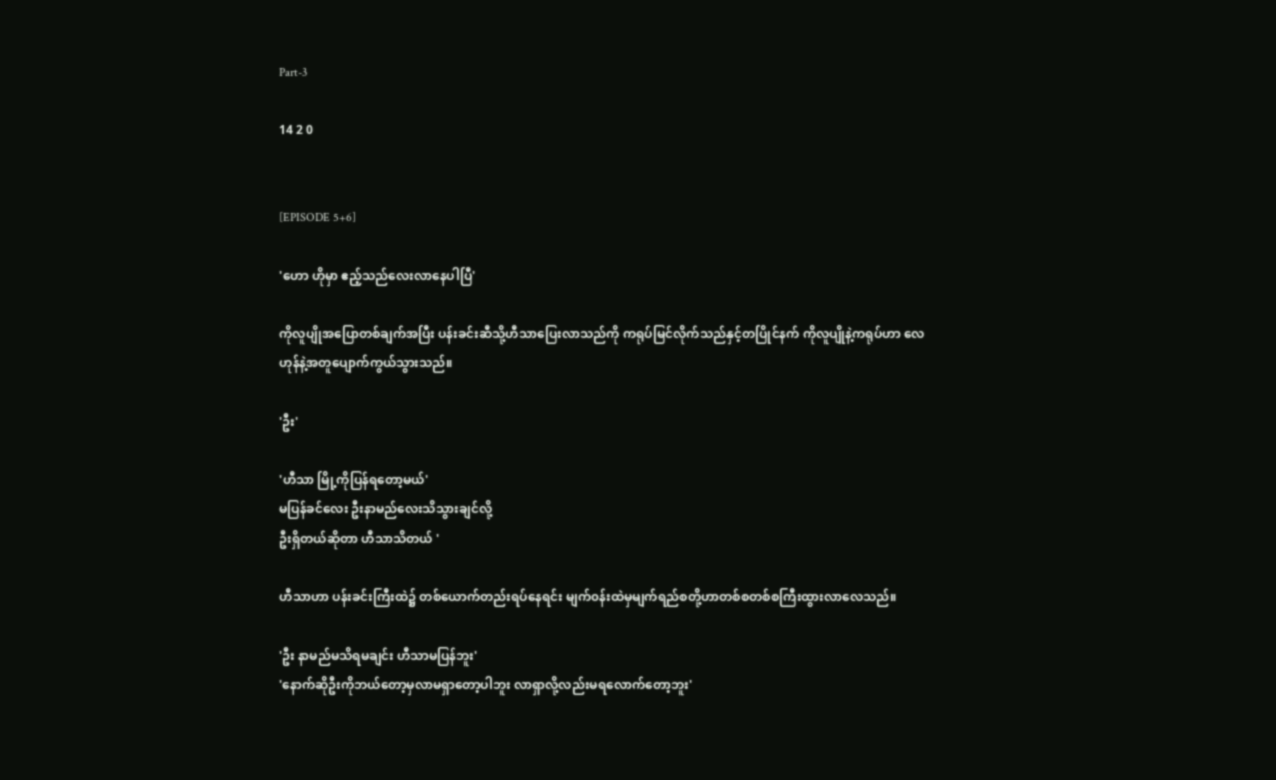Part-3

14 2 0


[EPISODE 5+6]

'ဟော ဟိုမှာ ဧည့်သည်လေးလာ‌နေပါပြီ'

ကိုလူပျိုအပြောတစ်ချက်အပြီး ပန်းခင်း‌ဆီသို့ဟီသာပြေးလာသည်ကို ကရုပ်မြင်လိုက်သည်နှင့်တပြိုင်နက် ကိုလူပျိုနဲ့ကရုပ်ဟာ ‌လေဟုန်နဲ့အတူပျောက်ကွယ်သွားသည်။

'ဦး'

'ဟီသာ မြို့ကိုပြန်ရတော့မယ်'
မပြန်ခင်လေး ဦးနာမည်လေးသိသွားချင်လို့
ဦးရှိတယ်ဆိုတာ ဟီသာသိတယ် '

ဟီသာဟာ ပန်းခင်းကြီးထဲ၌ တစ်ယောက်တည်းရပ်နေရင်း မျက်၀န်းထဲမှမျက်ရည်စတို့ဟာတစ်စတစ်စကြီးထွားလာလေသည်။

'ဦး နာမည်မသိရမချင်း ဟီသာမပြန်ဘူး'
'နောက်ဆိုဦးကိုဘယ်တော့မှလာမရှာ‌တော့ပါဘူး လာရှာလို့လည်းမရလောက်‌တော့ဘူး'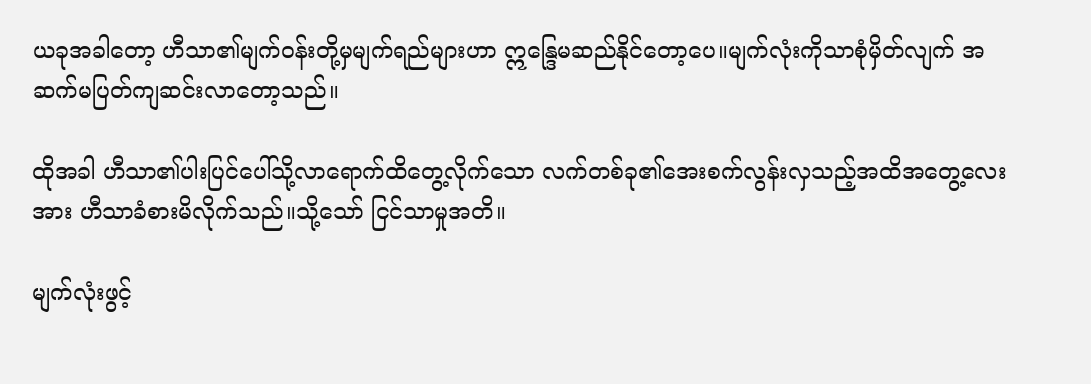ယခုအခါတော့ ဟီသာ၏မျက်၀န်းတို့မှမျက်ရည်များဟာ ဣန္ဒြေမဆည်နိုင်တော့ပေ။မျက်လုံးကိုသာစုံမှိတ်လျက် အဆက်မပြတ်ကျဆင်းလာတော့သည်။

ထိုအခါ ဟီသာ၏ပါးပြင်ပေါ်သို့လာရောက်ထိတွေ့လိုက်သော လက်တစ်ခု၏‌အေးစက်လွန်းလှသည့်အထိအတွေ့လေးအား ဟီသာခံစားမိလိုက်သည်။သို့သော် ငြင်သာမှုအတိ။

မျက်လုံးဖွင့်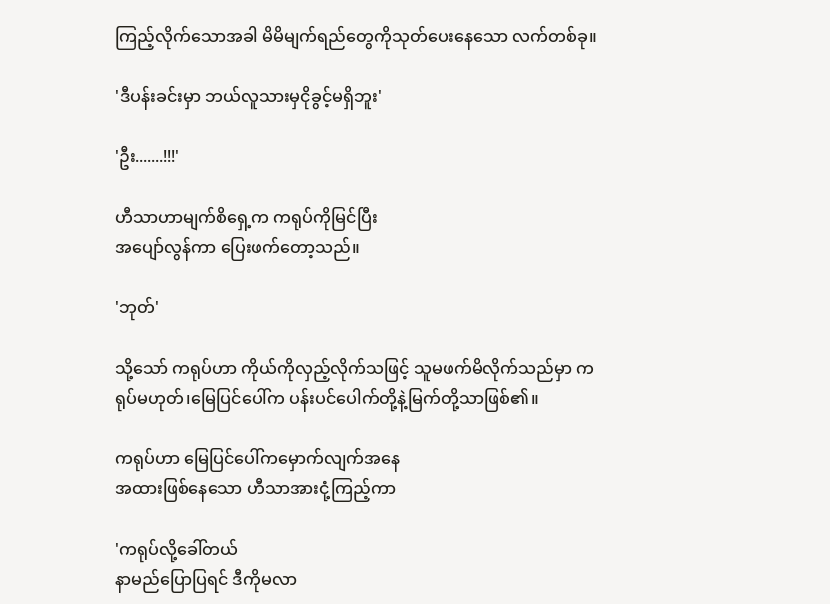ကြည့်လိုက်သောအခါ မိမိမျက်ရည်တွေကိုသုတ်ပေးနေသော လက်တစ်ခု။

'ဒီပန်းခင်းမှာ ဘယ်လူသားမှငိုခွင့်မရှိဘူး'

'ဦး.......!!!'

ဟီသာဟာမျက်စိရှေ့က ကရုပ်ကိုမြင်ပြီး
အပျော်လွန်ကာ ပြေးဖက်တော့သည်။

'ဘုတ်'

သို့သော် ကရုပ်ဟာ ကိုယ်ကိုလှည့်လိုက်သဖြင့် သူမဖက်မိလိုက်သည်မှာ ကရုပ်မဟုတ်၊မြေပြင်ပေါ်က ပန်းပင်ပေါက်တို့နဲ့မြက်တို့သာဖြစ်၏။

ကရုပ်ဟာ မြေပြင်ပေါ်ကမှောက်လျက်အ‌နေ
အထားဖြစ်နေသော ဟီသာအားငုံ့ကြည့်ကာ

'ကရုပ်လို့ခေါ်တယ်
နာမည်ပြောပြရင် ဒီကိုမလာ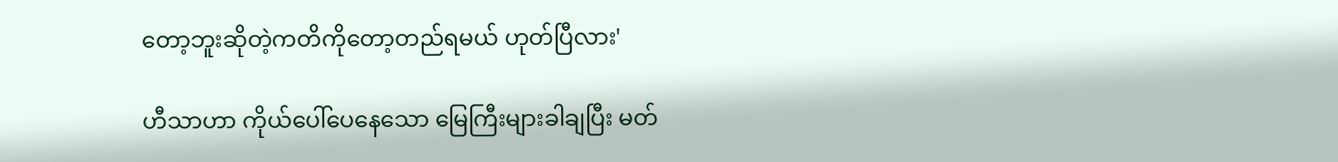တော့ဘူးဆိုတဲ့ကတိကိုတော့တည်‌ရမယ် ဟုတ်ပြီလား'

ဟီသာဟာ ကိုယ်ပေါ်ပေနေသော မြေကြီးများခါချပြီး မတ်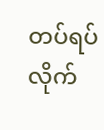တပ်ရပ်လိုက်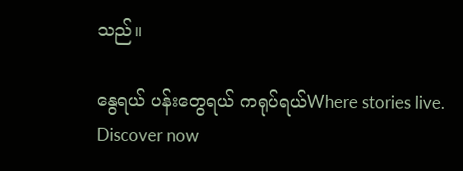သည်။

နွေရယ် ပန်းတွေရယ် ကရုပ်ရယ်Where stories live. Discover now